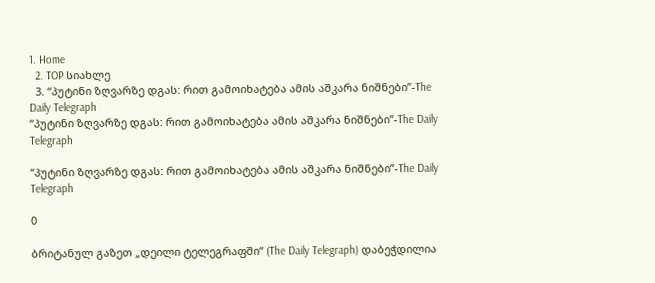1. Home
  2. TOP სიახლე
  3. “პუტინი ზღვარზე დგას: რით გამოიხატება ამის აშკარა ნიშნები”-The Daily Telegraph
“პუტინი ზღვარზე დგას: რით გამოიხატება ამის აშკარა ნიშნები”-The Daily Telegraph

“პუტინი ზღვარზე დგას: რით გამოიხატება ამის აშკარა ნიშნები”-The Daily Telegraph

0

ბრიტანულ გაზეთ „დეილი ტელეგრაფში“ (The Daily Telegraph) დაბეჭდილია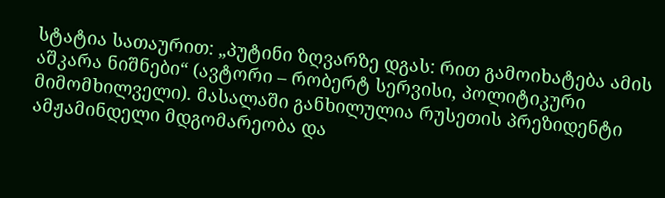სტატია სათაურით: „პუტინი ზღვარზე დგას: რით გამოიხატება ამის აშკარა ნიშნები“ (ავტორი – რობერტ სერვისი, პოლიტიკური მიმომხილველი). მასალაში განხილულია რუსეთის პრეზიდენტი ამჟამინდელი მდგომარეობა და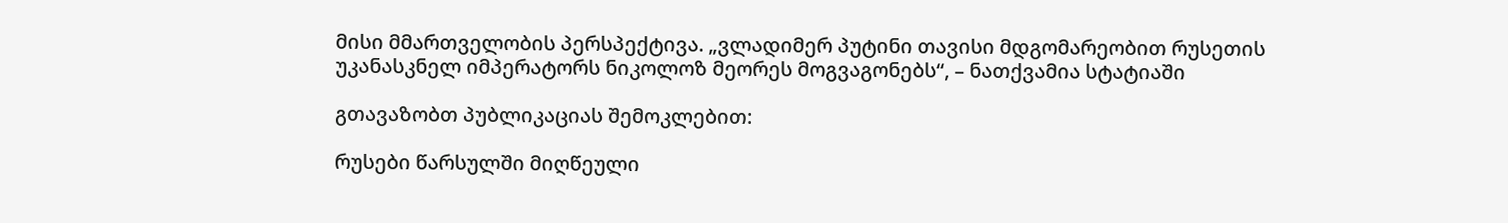მისი მმართველობის პერსპექტივა. „ვლადიმერ პუტინი თავისი მდგომარეობით რუსეთის უკანასკნელ იმპერატორს ნიკოლოზ მეორეს მოგვაგონებს“, – ნათქვამია სტატიაში

გთავაზობთ პუბლიკაციას შემოკლებით:

რუსები წარსულში მიღწეული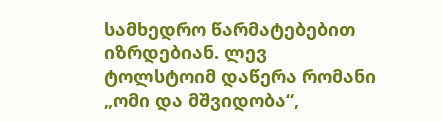სამხედრო წარმატებებით იზრდებიან. ლევ ტოლსტოიმ დაწერა რომანი „ომი და მშვიდობა“,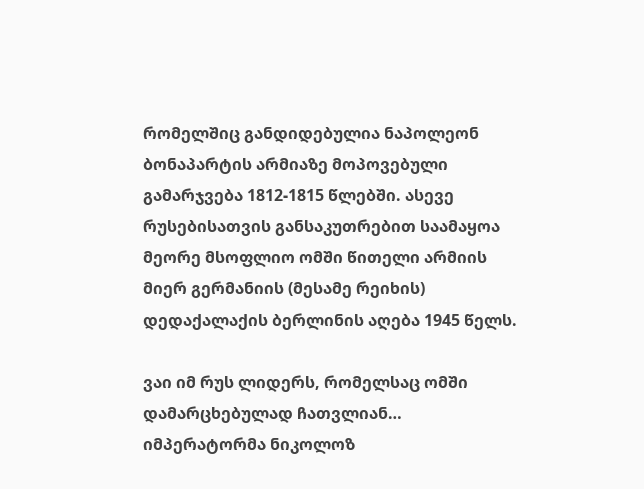რომელშიც განდიდებულია ნაპოლეონ ბონაპარტის არმიაზე მოპოვებული გამარჯვება 1812-1815 წლებში. ასევე რუსებისათვის განსაკუთრებით საამაყოა მეორე მსოფლიო ომში წითელი არმიის მიერ გერმანიის (მესამე რეიხის) დედაქალაქის ბერლინის აღება 1945 წელს.

ვაი იმ რუს ლიდერს, რომელსაც ომში დამარცხებულად ჩათვლიან… იმპერატორმა ნიკოლოზ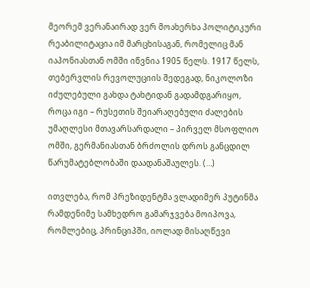მეორემ ვერანაირად ვერ მოახერხა პოლიტიკური რეაბილიტაცია იმ მარცხისაგან, რომელიც მან იაპონიასთან ომში იწვნია 1905 წელს. 1917 წელს, თებერვლის რევოლუციის შედეგად, ნიკოლოზი იძულებული გახდა ტახტიდან გადამდგარიყო, როცა იგი – რუსეთის შეიარაღებული ძალების უმაღლესი მთავარსარდალი – პირველ მსოფლიო ომში, გერმანიასთან ბრძოლის დროს განცდილ წარუმატებლობაში დაადანაშაულეს. (…)

ითვლება, რომ პრეზიდენტმა ვლადიმერ პუტინმა რამდენიმე სამხედრო გამარჯვება მოიპოვა, რომლებიც, პრინციპში, იოლად მისაღწევი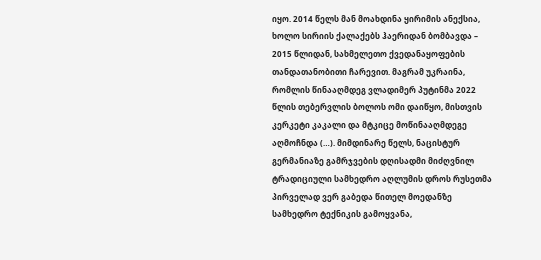იყო. 2014 წელს მან მოახდინა ყირიმის ანექსია, ხოლო სირიის ქალაქებს ჰაერიდან ბომბავდა – 2015 წლიდან, სახმელეთო ქვედანაყოფების თანდათანობითი ჩარევით. მაგრამ უკრაინა, რომლის წინააღმდეგ ვლადიმერ პუტინმა 2022 წლის თებერვლის ბოლოს ომი დაიწყო, მისთვის კერკეტი კაკალი და მტკიცე მოწინააღმდეგე აღმოჩნდა (…). მიმდინარე წელს, ნაცისტურ გერმანიაზე გამრჯვების დღისადმი მიძღვნილ ტრადიციული სამხედრო აღლუმის დროს რუსეთმა პირველად ვერ გაბედა წითელ მოედანზე სამხედრო ტექნიკის გამოყვანა,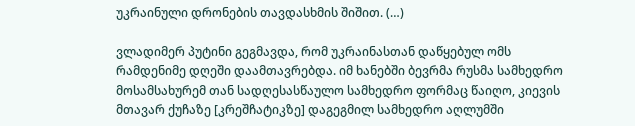უკრაინული დრონების თავდასხმის შიშით. (…)

ვლადიმერ პუტინი გეგმავდა, რომ უკრაინასთან დაწყებულ ომს რამდენიმე დღეში დაამთავრებდა. იმ ხანებში ბევრმა რუსმა სამხედრო მოსამსახურემ თან სადღესასწაულო სამხედრო ფორმაც წაიღო, კიევის მთავარ ქუჩაზე [კრეშჩატიკზე] დაგეგმილ სამხედრო აღლუმში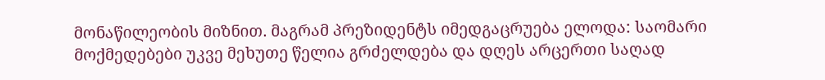მონაწილეობის მიზნით. მაგრამ პრეზიდენტს იმედგაცრუება ელოდა: საომარი მოქმედებები უკვე მეხუთე წელია გრძელდება და დღეს არცერთი საღად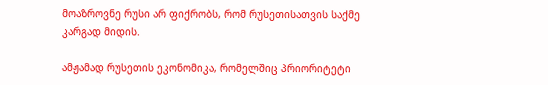მოაზროვნე რუსი არ ფიქრობს, რომ რუსეთისათვის საქმე კარგად მიდის.

ამჟამად რუსეთის ეკონომიკა, რომელშიც პრიორიტეტი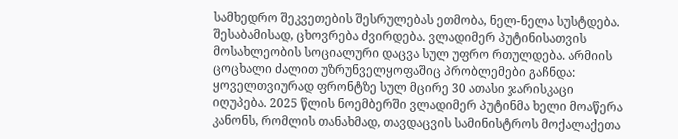სამხედრო შეკვეთების შესრულებას ეთმობა, ნელ-ნელა სუსტდება. შესაბამისად, ცხოვრება ძვირდება. ვლადიმერ პუტინისათვის მოსახლეობის სოციალური დაცვა სულ უფრო რთულდება. არმიის ცოცხალი ძალით უზრუნველყოფაშიც პრობლემები გაჩნდა: ყოველთვიურად ფრონტზე სულ მცირე 30 ათასი ჯარისკაცი იღუპება. 2025 წლის ნოემბერში ვლადიმერ პუტინმა ხელი მოაწერა კანონს, რომლის თანახმად, თავდაცვის სამინისტროს მოქალაქეთა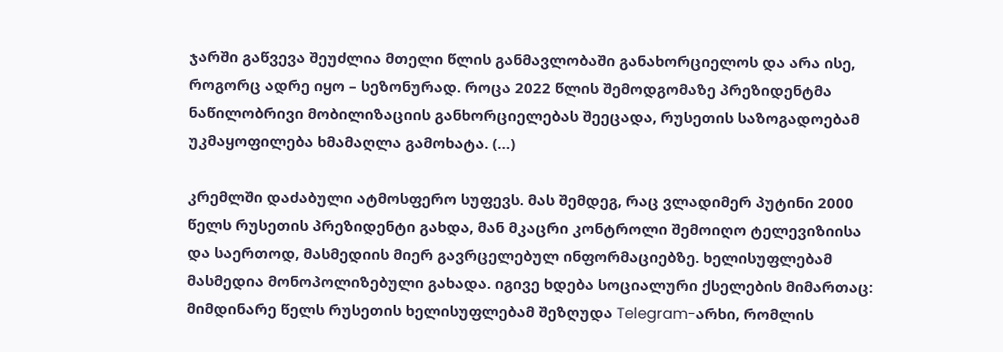ჯარში გაწვევა შეუძლია მთელი წლის განმავლობაში განახორციელოს და არა ისე, როგორც ადრე იყო – სეზონურად. როცა 2022 წლის შემოდგომაზე პრეზიდენტმა ნაწილობრივი მობილიზაციის განხორციელებას შეეცადა, რუსეთის საზოგადოებამ უკმაყოფილება ხმამაღლა გამოხატა. (…)

კრემლში დაძაბული ატმოსფერო სუფევს. მას შემდეგ, რაც ვლადიმერ პუტინი 2000 წელს რუსეთის პრეზიდენტი გახდა, მან მკაცრი კონტროლი შემოიღო ტელევიზიისა და საერთოდ, მასმედიის მიერ გავრცელებულ ინფორმაციებზე. ხელისუფლებამ მასმედია მონოპოლიზებული გახადა. იგივე ხდება სოციალური ქსელების მიმართაც: მიმდინარე წელს რუსეთის ხელისუფლებამ შეზღუდა Telegram-არხი, რომლის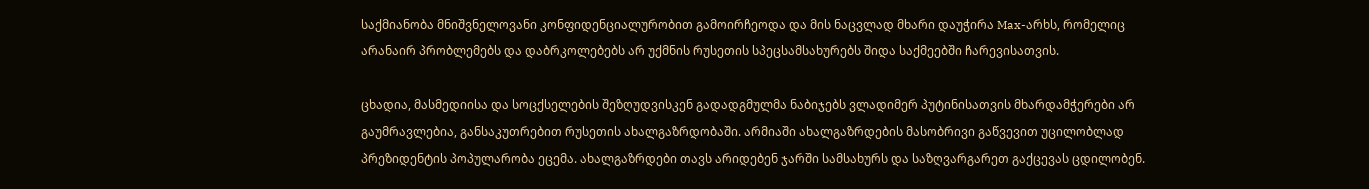საქმიანობა მნიშვნელოვანი კონფიდენციალურობით გამოირჩეოდა და მის ნაცვლად მხარი დაუჭირა Max-არხს, რომელიც არანაირ პრობლემებს და დაბრკოლებებს არ უქმნის რუსეთის სპეცსამსახურებს შიდა საქმეებში ჩარევისათვის.

ცხადია, მასმედიისა და სოცქსელების შეზღუდვისკენ გადადგმულმა ნაბიჯებს ვლადიმერ პუტინისათვის მხარდამჭერები არ გაუმრავლებია, განსაკუთრებით რუსეთის ახალგაზრდობაში. არმიაში ახალგაზრდების მასობრივი გაწვევით უცილობლად პრეზიდენტის პოპულარობა ეცემა. ახალგაზრდები თავს არიდებენ ჯარში სამსახურს და საზღვარგარეთ გაქცევას ცდილობენ.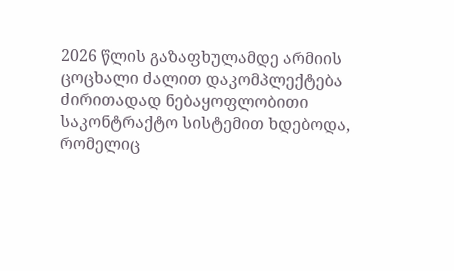2026 წლის გაზაფხულამდე არმიის ცოცხალი ძალით დაკომპლექტება ძირითადად ნებაყოფლობითი საკონტრაქტო სისტემით ხდებოდა, რომელიც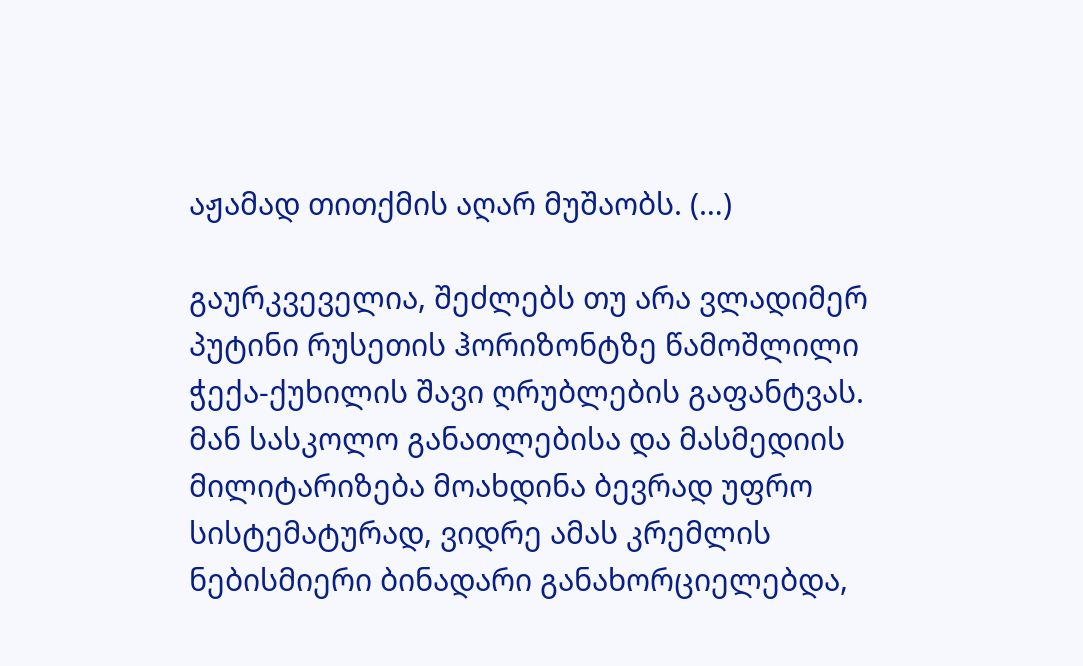აჟამად თითქმის აღარ მუშაობს. (…)

გაურკვეველია, შეძლებს თუ არა ვლადიმერ პუტინი რუსეთის ჰორიზონტზე წამოშლილი ჭექა-ქუხილის შავი ღრუბლების გაფანტვას. მან სასკოლო განათლებისა და მასმედიის მილიტარიზება მოახდინა ბევრად უფრო სისტემატურად, ვიდრე ამას კრემლის ნებისმიერი ბინადარი განახორციელებდა,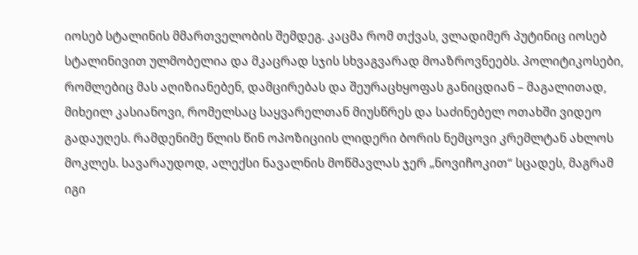იოსებ სტალინის მმართველობის შემდეგ. კაცმა რომ თქვას, ვლადიმერ პუტინიც იოსებ სტალინივით ულმობელია და მკაცრად სჯის სხვაგვარად მოაზროვნეებს. პოლიტიკოსები, რომლებიც მას აღიზიანებენ, დამცირებას და შეურაცხყოფას განიცდიან – მაგალითად, მიხეილ კასიანოვი, რომელსაც საყვარელთან მიუსწრეს და საძინებელ ოთახში ვიდეო გადაუღეს. რამდენიმე წლის წინ ოპოზიციის ლიდერი ბორის ნემცოვი კრემლტან ახლოს მოკლეს. სავარაუდოდ, ალექსი ნავალნის მოწმავლას ჯერ „ნოვიჩოკით“ სცადეს, მაგრამ იგი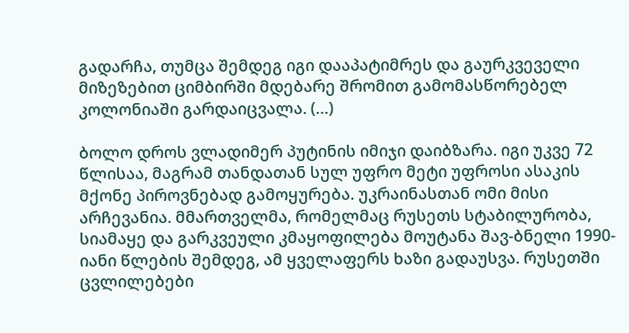გადარჩა, თუმცა შემდეგ იგი დააპატიმრეს და გაურკვეველი მიზეზებით ციმბირში მდებარე შრომით გამომასწორებელ კოლონიაში გარდაიცვალა. (…)

ბოლო დროს ვლადიმერ პუტინის იმიჯი დაიბზარა. იგი უკვე 72 წლისაა, მაგრამ თანდათან სულ უფრო მეტი უფროსი ასაკის მქონე პიროვნებად გამოყურება. უკრაინასთან ომი მისი არჩევანია. მმართველმა, რომელმაც რუსეთს სტაბილურობა, სიამაყე და გარკვეული კმაყოფილება მოუტანა შავ-ბნელი 1990-იანი წლების შემდეგ, ამ ყველაფერს ხაზი გადაუსვა. რუსეთში ცვლილებები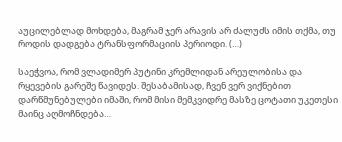აუცილებლად მოხდება, მაგრამ ჯერ არავის არ ძალუძს იმის თქმა, თუ როდის დადგება ტრანსფორმაციის პერიოდი. (…)

საეჭვოა, რომ ვლადიმერ პუტინი კრემლიდან არეულობისა და რყევების გარეშე წავიდეს. შესაბამისად, ჩვენ ვერ ვიქნებით დარწმუნებულები იმაში, რომ მისი მემკვიდრე მასზე ცოტათი უკეთესი მაინც აღმოჩნდება…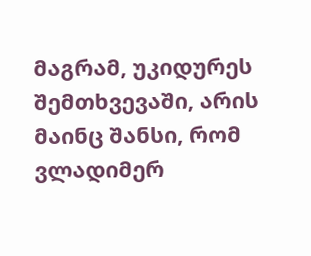მაგრამ, უკიდურეს შემთხვევაში, არის მაინც შანსი, რომ ვლადიმერ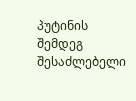პუტინის შემდეგ შესაძლებელი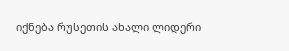იქნება რუსეთის ახალი ლიდერი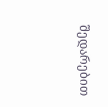შედარებით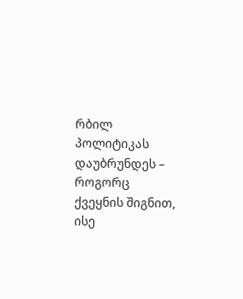რბილ პოლიტიკას დაუბრუნდეს – როგორც ქვეყნის შიგნით, ისე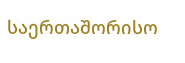საერთაშორისო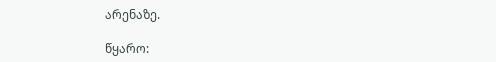არენაზე.

წყარო: